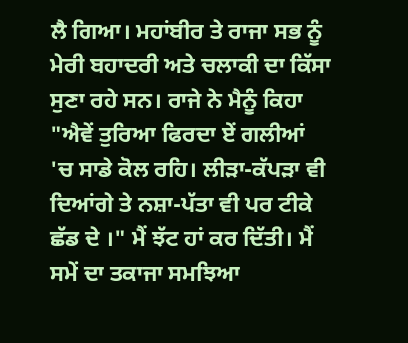ਲੈ ਗਿਆ। ਮਹਾਂਬੀਰ ਤੇ ਰਾਜਾ ਸਭ ਨੂੰ ਮੇਰੀ ਬਹਾਦਰੀ ਅਤੇ ਚਲਾਕੀ ਦਾ ਕਿੱਸਾ ਸੁਣਾ ਰਹੇ ਸਨ। ਰਾਜੇ ਨੇ ਮੈਨੂੰ ਕਿਹਾ "ਐਵੇਂ ਤੁਰਿਆ ਫਿਰਦਾ ਏਂ ਗਲੀਆਂ 'ਚ ਸਾਡੇ ਕੋਲ ਰਹਿ। ਲੀੜਾ-ਕੱਪੜਾ ਵੀ ਦਿਆਂਗੇ ਤੇ ਨਸ਼ਾ-ਪੱਤਾ ਵੀ ਪਰ ਟੀਕੇ ਛੱਡ ਦੇ ।" ਮੈਂ ਝੱਟ ਹਾਂ ਕਰ ਦਿੱਤੀ। ਮੈਂ ਸਮੇਂ ਦਾ ਤਕਾਜਾ ਸਮਝਿਆ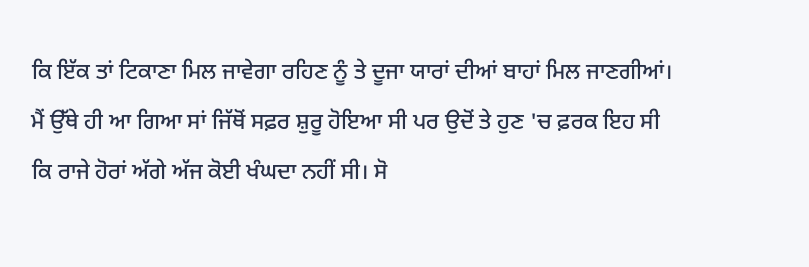ਕਿ ਇੱਕ ਤਾਂ ਟਿਕਾਣਾ ਮਿਲ ਜਾਵੇਗਾ ਰਹਿਣ ਨੂੰ ਤੇ ਦੂਜਾ ਯਾਰਾਂ ਦੀਆਂ ਬਾਹਾਂ ਮਿਲ ਜਾਣਗੀਆਂ। ਮੈਂ ਉੱਥੇ ਹੀ ਆ ਗਿਆ ਸਾਂ ਜਿੱਥੋਂ ਸਫ਼ਰ ਸ਼ੁਰੂ ਹੋਇਆ ਸੀ ਪਰ ਉਦੋਂ ਤੇ ਹੁਣ 'ਚ ਫ਼ਰਕ ਇਹ ਸੀ ਕਿ ਰਾਜੇ ਹੋਰਾਂ ਅੱਗੇ ਅੱਜ ਕੋਈ ਖੰਘਦਾ ਨਹੀਂ ਸੀ। ਸੋ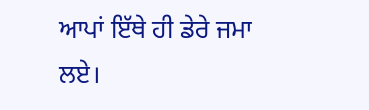ਆਪਾਂ ਇੱਥੇ ਹੀ ਡੇਰੇ ਜਮਾ ਲਏ।